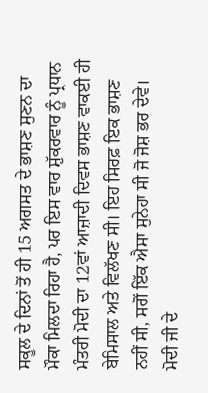ਸਕੂਲ ਦੇ ਦਿਨਾਂ ਤੋਂ ਹੀ 15 ਅਗਸਤ ਦੇ ਭਾਸ਼ਣ ਸੁਣਨ ਦਾ ਮੌਕਾ ਮਿਲਦਾ ਰਿਹਾ ਹੈ, ਪਰ ਇਸ ਵਾਰ ਸ਼ੁੱਕਰਵਾਰ ਨੂੰ ਪ੍ਰਧਾਨ ਮੰਤਰੀ ਮੋਦੀ ਦਾ 12ਵਾਂ ਆਜ਼ਾਦੀ ਦਿਵਸ ਭਾਸ਼ਣ ਵਾਕਈ ਹੀ ਬੇਮਿਸਾਲ ਅਤੇ ਵਿਲੱਖਣ ਸੀ। ਇਹ ਸਿਰਫ਼ ਇਕ ਭਾਸ਼ਣ ਨਹੀਂ ਸੀ, ਸਗੋਂ ਇੱਕ ਐਸਾ ਸੁਨੇਹਾ ਸੀ ਜੋ ਜੋਸ਼ ਭਰ ਦੇਵੇ।
ਮੋਦੀ ਜੀ ਦੇ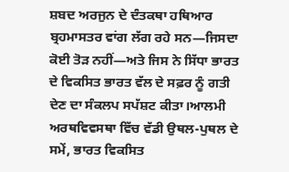ਸ਼ਬਦ ਅਰਜੁਨ ਦੇ ਦੰਤਕਥਾ ਹਥਿਆਰ ਬ੍ਰਹਮਾਸਤਰ ਵਾਂਗ ਲੱਗ ਰਹੇ ਸਨ—ਜਿਸਦਾ ਕੋਈ ਤੋੜ ਨਹੀਂ—ਅਤੇ ਜਿਸ ਨੇ ਸਿੱਧਾ ਭਾਰਤ ਦੇ ਵਿਕਸਿਤ ਭਾਰਤ ਵੱਲ ਦੇ ਸਫ਼ਰ ਨੂੰ ਗਤੀ ਦੇਣ ਦਾ ਸੰਕਲਪ ਸਪੱਸ਼ਟ ਕੀਤਾ।ਆਲਮੀ ਅਰਥਵਿਵਸਥਾ ਵਿੱਚ ਵੱਡੀ ਉਥਲ-ਪੁਥਲ ਦੇ ਸਮੇਂ, ਭਾਰਤ ਵਿਕਸਿਤ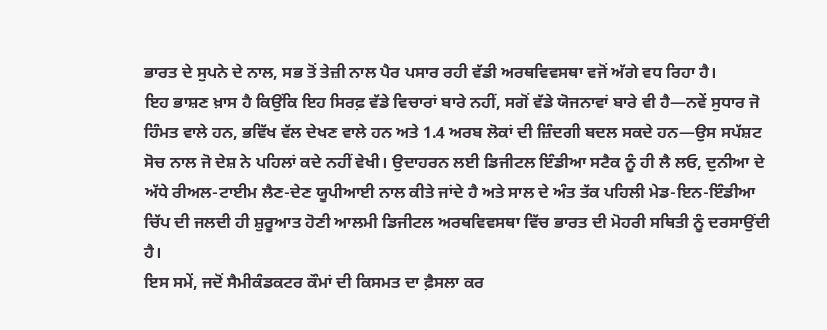ਭਾਰਤ ਦੇ ਸੁਪਨੇ ਦੇ ਨਾਲ, ਸਭ ਤੋਂ ਤੇਜ਼ੀ ਨਾਲ ਪੈਰ ਪਸਾਰ ਰਹੀ ਵੱਡੀ ਅਰਥਵਿਵਸਥਾ ਵਜੋਂ ਅੱਗੇ ਵਧ ਰਿਹਾ ਹੈ।
ਇਹ ਭਾਸ਼ਣ ਖ਼ਾਸ ਹੈ ਕਿਉਂਕਿ ਇਹ ਸਿਰਫ਼ ਵੱਡੇ ਵਿਚਾਰਾਂ ਬਾਰੇ ਨਹੀਂ, ਸਗੋਂ ਵੱਡੇ ਯੋਜਨਾਵਾਂ ਬਾਰੇ ਵੀ ਹੈ—ਨਵੇਂ ਸੁਧਾਰ ਜੋ ਹਿੰਮਤ ਵਾਲੇ ਹਨ, ਭਵਿੱਖ ਵੱਲ ਦੇਖਣ ਵਾਲੇ ਹਨ ਅਤੇ 1.4 ਅਰਬ ਲੋਕਾਂ ਦੀ ਜ਼ਿੰਦਗੀ ਬਦਲ ਸਕਦੇ ਹਨ—ਉਸ ਸਪੱਸ਼ਟ ਸੋਚ ਨਾਲ ਜੋ ਦੇਸ਼ ਨੇ ਪਹਿਲਾਂ ਕਦੇ ਨਹੀਂ ਵੇਖੀ। ਉਦਾਹਰਨ ਲਈ ਡਿਜੀਟਲ ਇੰਡੀਆ ਸਟੈਕ ਨੂੰ ਹੀ ਲੈ ਲਓ, ਦੁਨੀਆ ਦੇ ਅੱਧੇ ਰੀਅਲ-ਟਾਈਮ ਲੈਣ-ਦੇਣ ਯੂਪੀਆਈ ਨਾਲ ਕੀਤੇ ਜਾਂਦੇ ਹੈ ਅਤੇ ਸਾਲ ਦੇ ਅੰਤ ਤੱਕ ਪਹਿਲੀ ਮੇਡ-ਇਨ-ਇੰਡੀਆ ਚਿੱਪ ਦੀ ਜਲਦੀ ਹੀ ਸ਼ੁਰੂਆਤ ਹੋਣੀ ਆਲਮੀ ਡਿਜੀਟਲ ਅਰਥਵਿਵਸਥਾ ਵਿੱਚ ਭਾਰਤ ਦੀ ਮੋਹਰੀ ਸਥਿਤੀ ਨੂੰ ਦਰਸਾਉਂਦੀ ਹੈ।
ਇਸ ਸਮੇਂ, ਜਦੋਂ ਸੈਮੀਕੰਡਕਟਰ ਕੌਮਾਂ ਦੀ ਕਿਸਮਤ ਦਾ ਫ਼ੈਸਲਾ ਕਰ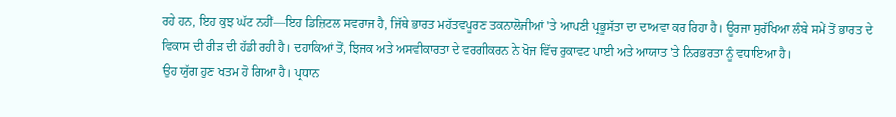ਰਹੇ ਹਨ, ਇਹ ਕੁਝ ਘੱਟ ਨਹੀਂ—ਇਹ ਡਿਜ਼ਿਟਲ ਸਵਰਾਜ ਹੈ, ਜਿੱਥੇ ਭਾਰਤ ਮਹੱਤਵਪੂਰਣ ਤਕਨਾਲੋਜੀਆਂ 'ਤੇ ਆਪਣੀ ਪ੍ਰਭੂਸੱਤਾ ਦਾ ਦਾਅਵਾ ਕਰ ਰਿਹਾ ਹੈ। ਊਰਜਾ ਸੁਰੱਖਿਆ ਲੰਬੇ ਸਮੇਂ ਤੋਂ ਭਾਰਤ ਦੇ ਵਿਕਾਸ ਦੀ ਰੀੜ ਦੀ ਹੱਡੀ ਰਹੀ ਹੈ। ਦਹਾਕਿਆਂ ਤੋਂ, ਝਿਜਕ ਅਤੇ ਅਸਵੀਕਾਰਤਾ ਦੇ ਵਰਗੀਕਰਨ ਨੇ ਖੋਜ ਵਿੱਚ ਰੁਕਾਵਟ ਪਾਈ ਅਤੇ ਆਯਾਤ 'ਤੇ ਨਿਰਭਰਤਾ ਨੂੰ ਵਧਾਇਆ ਹੈ।
ਉਹ ਯੁੱਗ ਹੁਣ ਖਤਮ ਹੋ ਗਿਆ ਹੈ। ਪ੍ਰਧਾਨ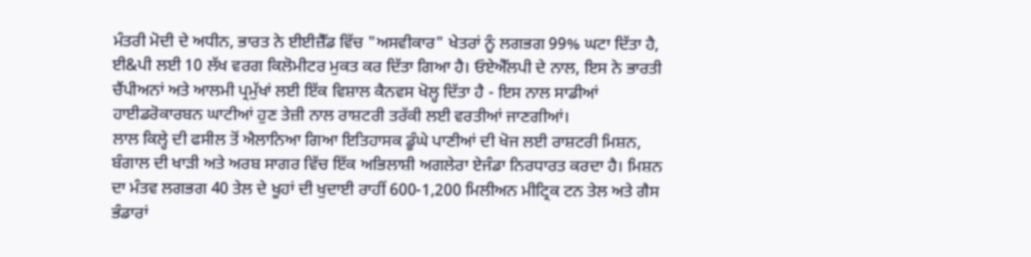ਮੰਤਰੀ ਮੋਦੀ ਦੇ ਅਧੀਨ, ਭਾਰਤ ਨੇ ਈਈਜ਼ੈੱਡ ਵਿੱਚ "ਅਸਵੀਕਾਰ" ਖੇਤਰਾਂ ਨੂੰ ਲਗਭਗ 99% ਘਟਾ ਦਿੱਤਾ ਹੈ, ਈ&ਪੀ ਲਈ 10 ਲੱਖ ਵਰਗ ਕਿਲੋਮੀਟਰ ਮੁਕਤ ਕਰ ਦਿੱਤਾ ਗਿਆ ਹੈ। ਓਏਐੱਲਪੀ ਦੇ ਨਾਲ, ਇਸ ਨੇ ਭਾਰਤੀ ਚੈਂਪੀਅਨਾਂ ਅਤੇ ਆਲਮੀ ਪ੍ਰਮੁੱਖਾਂ ਲਈ ਇੱਕ ਵਿਸ਼ਾਲ ਕੈਨਵਸ ਖੋਲ੍ਹ ਦਿੱਤਾ ਹੈ - ਇਸ ਨਾਲ ਸਾਡੀਆਂ ਹਾਈਡਰੋਕਾਰਬਨ ਘਾਟੀਆਂ ਹੁਣ ਤੇਜ਼ੀ ਨਾਲ ਰਾਸ਼ਟਰੀ ਤਰੱਕੀ ਲਈ ਵਰਤੀਆਂ ਜਾਣਗੀਆਂ।
ਲਾਲ ਕਿਲ੍ਹੇ ਦੀ ਫਸੀਲ ਤੋਂ ਐਲਾਨਿਆ ਗਿਆ ਇਤਿਹਾਸਕ ਡੂੰਘੇ ਪਾਣੀਆਂ ਦੀ ਖੋਜ ਲਈ ਰਾਸ਼ਟਰੀ ਮਿਸ਼ਨ, ਬੰਗਾਲ ਦੀ ਖਾੜੀ ਅਤੇ ਅਰਬ ਸਾਗਰ ਵਿੱਚ ਇੱਕ ਅਭਿਲਾਸ਼ੀ ਅਗਲੇਰਾ ਏਜੰਡਾ ਨਿਰਧਾਰਤ ਕਰਦਾ ਹੈ। ਮਿਸ਼ਨ ਦਾ ਮੰਤਵ ਲਗਭਗ 40 ਤੇਲ ਦੇ ਖੂਹਾਂ ਦੀ ਖੁਦਾਈ ਰਾਹੀਂ 600-1,200 ਮਿਲੀਅਨ ਮੀਟ੍ਰਿਕ ਟਨ ਤੇਲ ਅਤੇ ਗੈਸ ਭੰਡਾਰਾਂ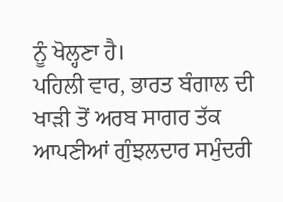ਨੂੰ ਖੋਲ੍ਹਣਾ ਹੈ।
ਪਹਿਲੀ ਵਾਰ, ਭਾਰਤ ਬੰਗਾਲ ਦੀ ਖਾੜੀ ਤੋਂ ਅਰਬ ਸਾਗਰ ਤੱਕ ਆਪਣੀਆਂ ਗੁੰਝਲਦਾਰ ਸਮੁੰਦਰੀ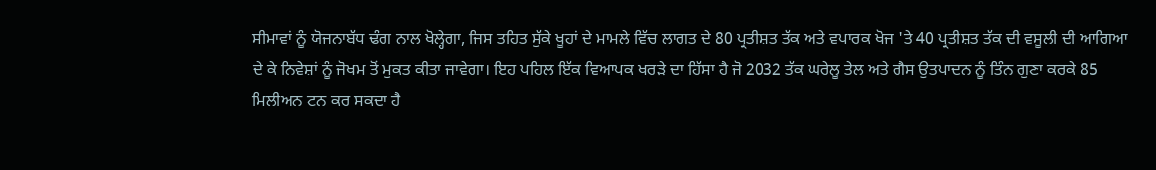ਸੀਮਾਵਾਂ ਨੂੰ ਯੋਜਨਾਬੱਧ ਢੰਗ ਨਾਲ ਖੋਲ੍ਹੇਗਾ, ਜਿਸ ਤਹਿਤ ਸੁੱਕੇ ਖੂਹਾਂ ਦੇ ਮਾਮਲੇ ਵਿੱਚ ਲਾਗਤ ਦੇ 80 ਪ੍ਰਤੀਸ਼ਤ ਤੱਕ ਅਤੇ ਵਪਾਰਕ ਖੋਜ 'ਤੇ 40 ਪ੍ਰਤੀਸ਼ਤ ਤੱਕ ਦੀ ਵਸੂਲੀ ਦੀ ਆਗਿਆ ਦੇ ਕੇ ਨਿਵੇਸ਼ਾਂ ਨੂੰ ਜੋਖਮ ਤੋਂ ਮੁਕਤ ਕੀਤਾ ਜਾਵੇਗਾ। ਇਹ ਪਹਿਲ ਇੱਕ ਵਿਆਪਕ ਖਰੜੇ ਦਾ ਹਿੱਸਾ ਹੈ ਜੋ 2032 ਤੱਕ ਘਰੇਲੂ ਤੇਲ ਅਤੇ ਗੈਸ ਉਤਪਾਦਨ ਨੂੰ ਤਿੰਨ ਗੁਣਾ ਕਰਕੇ 85 ਮਿਲੀਅਨ ਟਨ ਕਰ ਸਕਦਾ ਹੈ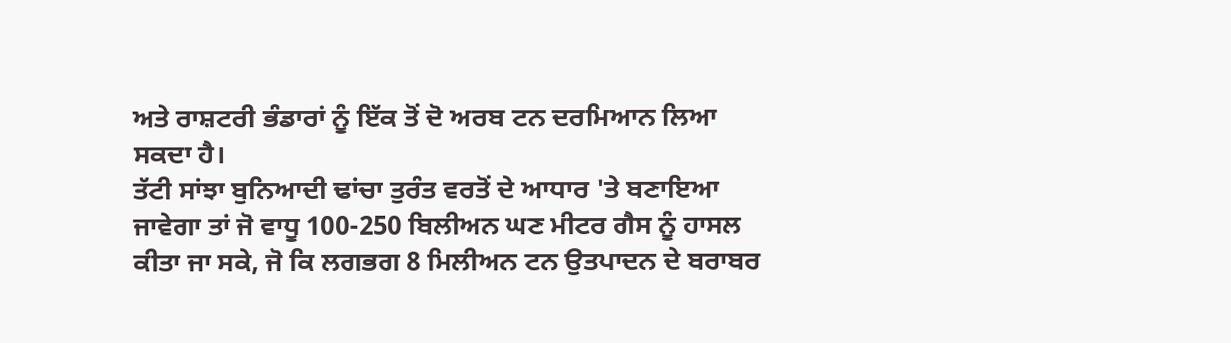ਅਤੇ ਰਾਸ਼ਟਰੀ ਭੰਡਾਰਾਂ ਨੂੰ ਇੱਕ ਤੋਂ ਦੋ ਅਰਬ ਟਨ ਦਰਮਿਆਨ ਲਿਆ ਸਕਦਾ ਹੈ।
ਤੱਟੀ ਸਾਂਝਾ ਬੁਨਿਆਦੀ ਢਾਂਚਾ ਤੁਰੰਤ ਵਰਤੋਂ ਦੇ ਆਧਾਰ 'ਤੇ ਬਣਾਇਆ ਜਾਵੇਗਾ ਤਾਂ ਜੋ ਵਾਧੂ 100-250 ਬਿਲੀਅਨ ਘਣ ਮੀਟਰ ਗੈਸ ਨੂੰ ਹਾਸਲ ਕੀਤਾ ਜਾ ਸਕੇ, ਜੋ ਕਿ ਲਗਭਗ 8 ਮਿਲੀਅਨ ਟਨ ਉਤਪਾਦਨ ਦੇ ਬਰਾਬਰ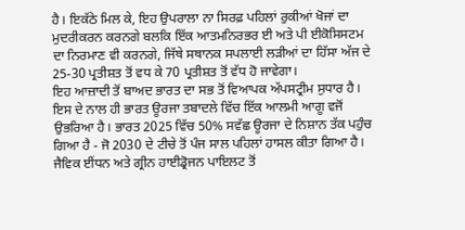ਹੈ। ਇਕੱਠੇ ਮਿਲ ਕੇ, ਇਹ ਉਪਰਾਲਾ ਨਾ ਸਿਰਫ਼ ਪਹਿਲਾਂ ਰੁਕੀਆਂ ਖੋਜਾਂ ਦਾ ਮੁਦਰੀਕਰਨ ਕਰਨਗੇ ਬਲਕਿ ਇੱਕ ਆਤਮਨਿਰਭਰ ਈ ਅਤੇ ਪੀ ਈਕੋਸਿਸਟਮ ਦਾ ਨਿਰਮਾਣ ਵੀ ਕਰਨਗੇ, ਜਿੱਥੇ ਸਥਾਨਕ ਸਪਲਾਈ ਲੜੀਆਂ ਦਾ ਹਿੱਸਾ ਅੱਜ ਦੇ 25-30 ਪ੍ਰਤੀਸ਼ਤ ਤੋਂ ਵਧ ਕੇ 70 ਪ੍ਰਤੀਸ਼ਤ ਤੋਂ ਵੱਧ ਹੋ ਜਾਵੇਗਾ।
ਇਹ ਆਜ਼ਾਦੀ ਤੋਂ ਬਾਅਦ ਭਾਰਤ ਦਾ ਸਭ ਤੋਂ ਵਿਆਪਕ ਅੱਪਸਟ੍ਰੀਮ ਸੁਧਾਰ ਹੈ। ਇਸ ਦੇ ਨਾਲ ਹੀ ਭਾਰਤ ਊਰਜਾ ਤਬਾਦਲੇ ਵਿੱਚ ਇੱਕ ਆਲਮੀ ਆਗੂ ਵਜੋਂ ਉਭਰਿਆ ਹੈ। ਭਾਰਤ 2025 ਵਿੱਚ 50% ਸਵੱਛ ਊਰਜਾ ਦੇ ਨਿਸ਼ਾਨ ਤੱਕ ਪਹੁੰਚ ਗਿਆ ਹੈ - ਜੋ 2030 ਦੇ ਟੀਚੇ ਤੋਂ ਪੰਜ ਸਾਲ ਪਹਿਲਾਂ ਹਾਸਲ ਕੀਤਾ ਗਿਆ ਹੈ। ਜੈਵਿਕ ਈਂਧਨ ਅਤੇ ਗ੍ਰੀਨ ਹਾਈਡ੍ਰੋਜਨ ਪਾਇਲਟ ਤੋਂ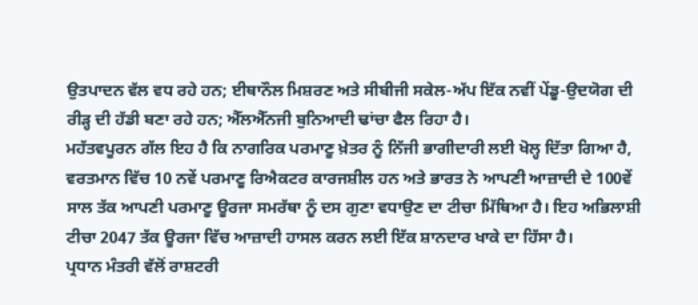ਉਤਪਾਦਨ ਵੱਲ ਵਧ ਰਹੇ ਹਨ; ਈਥਾਨੌਲ ਮਿਸ਼ਰਣ ਅਤੇ ਸੀਬੀਜੀ ਸਕੇਲ-ਅੱਪ ਇੱਕ ਨਵੀਂ ਪੇਂਡੂ-ਉਦਯੋਗ ਦੀ ਰੀੜ੍ਹ ਦੀ ਹੱਡੀ ਬਣਾ ਰਹੇ ਹਨ; ਐੱਲਐੱਨਜੀ ਬੁਨਿਆਦੀ ਢਾਂਚਾ ਫੈਲ ਰਿਹਾ ਹੈ।
ਮਹੱਤਵਪੂਰਨ ਗੱਲ ਇਹ ਹੈ ਕਿ ਨਾਗਰਿਕ ਪਰਮਾਣੂ ਖ਼ੇਤਰ ਨੂੰ ਨਿੱਜੀ ਭਾਗੀਦਾਰੀ ਲਈ ਖੋਲ੍ਹ ਦਿੱਤਾ ਗਿਆ ਹੈ, ਵਰਤਮਾਨ ਵਿੱਚ 10 ਨਵੇਂ ਪਰਮਾਣੂ ਰਿਐਕਟਰ ਕਾਰਜਸ਼ੀਲ ਹਨ ਅਤੇ ਭਾਰਤ ਨੇ ਆਪਣੀ ਆਜ਼ਾਦੀ ਦੇ 100ਵੇਂ ਸਾਲ ਤੱਕ ਆਪਣੀ ਪਰਮਾਣੂ ਊਰਜਾ ਸਮਰੱਥਾ ਨੂੰ ਦਸ ਗੁਣਾ ਵਧਾਉਣ ਦਾ ਟੀਚਾ ਮਿੱਥਿਆ ਹੈ। ਇਹ ਅਭਿਲਾਸ਼ੀ ਟੀਚਾ 2047 ਤੱਕ ਊਰਜਾ ਵਿੱਚ ਆਜ਼ਾਦੀ ਹਾਸਲ ਕਰਨ ਲਈ ਇੱਕ ਸ਼ਾਨਦਾਰ ਖਾਕੇ ਦਾ ਹਿੱਸਾ ਹੈ।
ਪ੍ਰਧਾਨ ਮੰਤਰੀ ਵੱਲੋਂ ਰਾਸ਼ਟਰੀ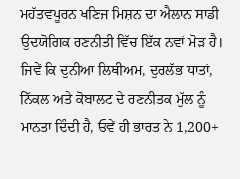ਮਹੱਤਵਪੂਰਨ ਖਣਿਜ ਮਿਸ਼ਨ ਦਾ ਐਲਾਨ ਸਾਡੀ ਉਦਯੋਗਿਕ ਰਣਨੀਤੀ ਵਿੱਚ ਇੱਕ ਨਵਾਂ ਮੋੜ ਹੈ। ਜਿਵੇਂ ਕਿ ਦੁਨੀਆ ਲਿਥੀਅਮ, ਦੁਰਲੱਭ ਧਾਤਾਂ, ਨਿੱਕਲ ਅਤੇ ਕੋਬਾਲਟ ਦੇ ਰਣਨੀਤਕ ਮੁੱਲ ਨੂੰ ਮਾਨਤਾ ਦਿੰਦੀ ਹੈ, ਓਵੇਂ ਹੀ ਭਾਰਤ ਨੇ 1,200+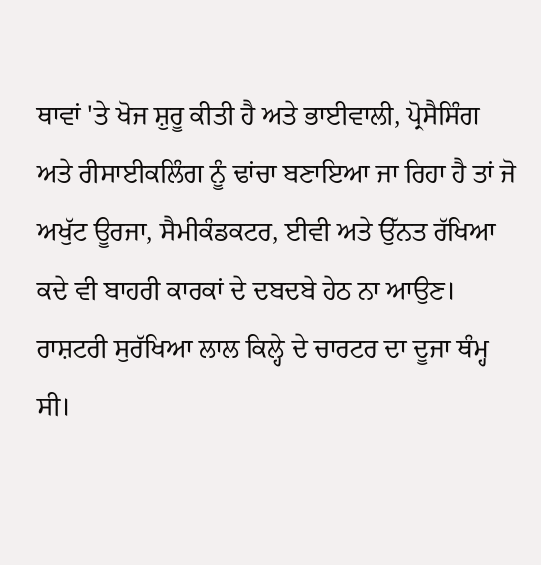ਥਾਵਾਂ 'ਤੇ ਖੋਜ ਸ਼ੁਰੂ ਕੀਤੀ ਹੈ ਅਤੇ ਭਾਈਵਾਲੀ, ਪ੍ਰੋਸੈਸਿੰਗ ਅਤੇ ਰੀਸਾਈਕਲਿੰਗ ਨੂੰ ਢਾਂਚਾ ਬਣਾਇਆ ਜਾ ਰਿਹਾ ਹੈ ਤਾਂ ਜੋ ਅਖੁੱਟ ਊਰਜਾ, ਸੈਮੀਕੰਡਕਟਰ, ਈਵੀ ਅਤੇ ਉੱਨਤ ਰੱਖਿਆ ਕਦੇ ਵੀ ਬਾਹਰੀ ਕਾਰਕਾਂ ਦੇ ਦਬਦਬੇ ਹੇਠ ਨਾ ਆਉਣ।
ਰਾਸ਼ਟਰੀ ਸੁਰੱਖਿਆ ਲਾਲ ਕਿਲ੍ਹੇ ਦੇ ਚਾਰਟਰ ਦਾ ਦੂਜਾ ਥੰਮ੍ਹ ਸੀ।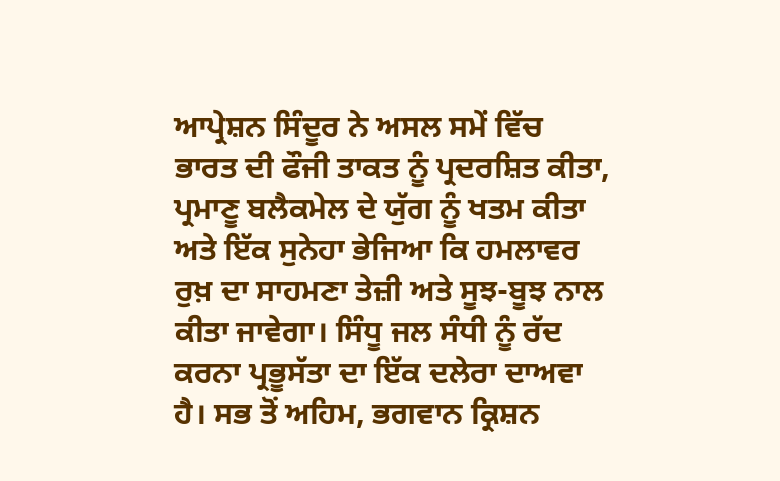ਆਪ੍ਰੇਸ਼ਨ ਸਿੰਦੂਰ ਨੇ ਅਸਲ ਸਮੇਂ ਵਿੱਚ ਭਾਰਤ ਦੀ ਫੌਜੀ ਤਾਕਤ ਨੂੰ ਪ੍ਰਦਰਸ਼ਿਤ ਕੀਤਾ, ਪ੍ਰਮਾਣੂ ਬਲੈਕਮੇਲ ਦੇ ਯੁੱਗ ਨੂੰ ਖਤਮ ਕੀਤਾ ਅਤੇ ਇੱਕ ਸੁਨੇਹਾ ਭੇਜਿਆ ਕਿ ਹਮਲਾਵਰ ਰੁਖ਼ ਦਾ ਸਾਹਮਣਾ ਤੇਜ਼ੀ ਅਤੇ ਸੂਝ-ਬੂਝ ਨਾਲ ਕੀਤਾ ਜਾਵੇਗਾ। ਸਿੰਧੂ ਜਲ ਸੰਧੀ ਨੂੰ ਰੱਦ ਕਰਨਾ ਪ੍ਰਭੂਸੱਤਾ ਦਾ ਇੱਕ ਦਲੇਰਾ ਦਾਅਵਾ ਹੈ। ਸਭ ਤੋਂ ਅਹਿਮ, ਭਗਵਾਨ ਕ੍ਰਿਸ਼ਨ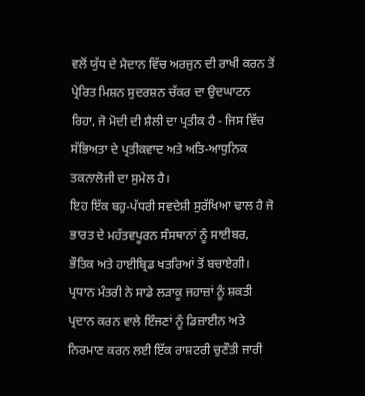ਵਲੋਂ ਯੁੱਧ ਦੇ ਮੈਦਾਨ ਵਿੱਚ ਅਰਜੁਨ ਦੀ ਰਾਖੀ ਕਰਨ ਤੋਂ ਪ੍ਰੇਰਿਤ ਮਿਸ਼ਨ ਸੁਦਰਸ਼ਨ ਚੱਕਰ ਦਾ ਉਦਘਾਟਨ ਰਿਹਾ, ਜੋ ਮੋਦੀ ਦੀ ਸ਼ੈਲੀ ਦਾ ਪ੍ਰਤੀਕ ਹੈ - ਜਿਸ ਵਿੱਚ ਸੱਭਿਅਤਾ ਦੇ ਪ੍ਰਤੀਕਵਾਦ ਅਤੇ ਅਤਿ-ਆਧੁਨਿਕ ਤਕਨਾਲੋਜੀ ਦਾ ਸੁਮੇਲ ਹੈ।
ਇਹ ਇੱਕ ਬਹੁ-ਪੱਧਰੀ ਸਵਦੇਸ਼ੀ ਸੁਰੱਖਿਆ ਢਾਲ ਹੈ ਜੋ ਭਾਰਤ ਦੇ ਮਹੱਤਵਪੂਰਨ ਸੰਸਥਾਨਾਂ ਨੂੰ ਸਾਈਬਰ, ਭੌਤਿਕ ਅਤੇ ਹਾਈਬ੍ਰਿਡ ਖਤਰਿਆਂ ਤੋਂ ਬਚਾਏਗੀ। ਪ੍ਰਧਾਨ ਮੰਤਰੀ ਨੇ ਸਾਡੇ ਲੜਾਕੂ ਜਹਾਜ਼ਾਂ ਨੂੰ ਸ਼ਕਤੀ ਪ੍ਰਦਾਨ ਕਰਨ ਵਾਲੇ ਇੰਜਣਾਂ ਨੂੰ ਡਿਜ਼ਾਈਨ ਅਤੇ ਨਿਰਮਾਣ ਕਰਨ ਲਈ ਇੱਕ ਰਾਸ਼ਟਰੀ ਚੁਣੌਤੀ ਜਾਰੀ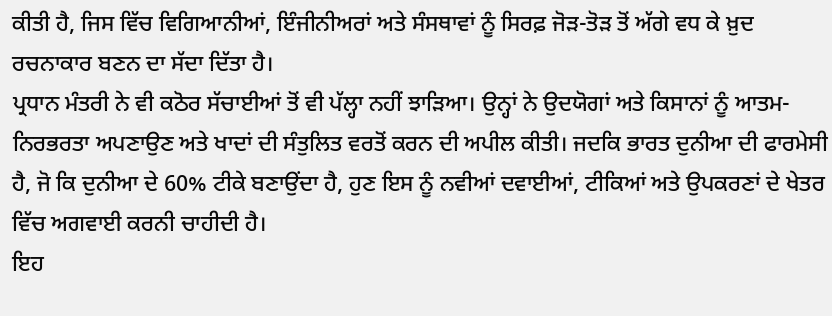ਕੀਤੀ ਹੈ, ਜਿਸ ਵਿੱਚ ਵਿਗਿਆਨੀਆਂ, ਇੰਜੀਨੀਅਰਾਂ ਅਤੇ ਸੰਸਥਾਵਾਂ ਨੂੰ ਸਿਰਫ਼ ਜੋੜ-ਤੋੜ ਤੋਂ ਅੱਗੇ ਵਧ ਕੇ ਖ਼ੁਦ ਰਚਨਾਕਾਰ ਬਣਨ ਦਾ ਸੱਦਾ ਦਿੱਤਾ ਹੈ।
ਪ੍ਰਧਾਨ ਮੰਤਰੀ ਨੇ ਵੀ ਕਠੋਰ ਸੱਚਾਈਆਂ ਤੋਂ ਵੀ ਪੱਲ੍ਹਾ ਨਹੀਂ ਝਾੜਿਆ। ਉਨ੍ਹਾਂ ਨੇ ਉਦਯੋਗਾਂ ਅਤੇ ਕਿਸਾਨਾਂ ਨੂੰ ਆਤਮ-ਨਿਰਭਰਤਾ ਅਪਣਾਉਣ ਅਤੇ ਖਾਦਾਂ ਦੀ ਸੰਤੁਲਿਤ ਵਰਤੋਂ ਕਰਨ ਦੀ ਅਪੀਲ ਕੀਤੀ। ਜਦਕਿ ਭਾਰਤ ਦੁਨੀਆ ਦੀ ਫਾਰਮੇਸੀ ਹੈ, ਜੋ ਕਿ ਦੁਨੀਆ ਦੇ 60% ਟੀਕੇ ਬਣਾਉਂਦਾ ਹੈ, ਹੁਣ ਇਸ ਨੂੰ ਨਵੀਆਂ ਦਵਾਈਆਂ, ਟੀਕਿਆਂ ਅਤੇ ਉਪਕਰਣਾਂ ਦੇ ਖੇਤਰ ਵਿੱਚ ਅਗਵਾਈ ਕਰਨੀ ਚਾਹੀਦੀ ਹੈ।
ਇਹ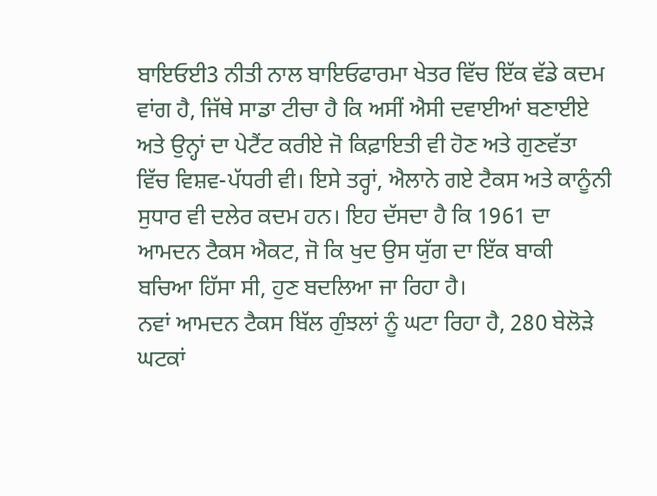ਬਾਇਓਈ3 ਨੀਤੀ ਨਾਲ ਬਾਇਓਫਾਰਮਾ ਖੇਤਰ ਵਿੱਚ ਇੱਕ ਵੱਡੇ ਕਦਮ ਵਾਂਗ ਹੈ, ਜਿੱਥੇ ਸਾਡਾ ਟੀਚਾ ਹੈ ਕਿ ਅਸੀਂ ਐਸੀ ਦਵਾਈਆਂ ਬਣਾਈਏ ਅਤੇ ਉਨ੍ਹਾਂ ਦਾ ਪੇਟੈਂਟ ਕਰੀਏ ਜੋ ਕਿਫ਼ਾਇਤੀ ਵੀ ਹੋਣ ਅਤੇ ਗੁਣਵੱਤਾ ਵਿੱਚ ਵਿਸ਼ਵ-ਪੱਧਰੀ ਵੀ। ਇਸੇ ਤਰ੍ਹਾਂ, ਐਲਾਨੇ ਗਏ ਟੈਕਸ ਅਤੇ ਕਾਨੂੰਨੀ ਸੁਧਾਰ ਵੀ ਦਲੇਰ ਕਦਮ ਹਨ। ਇਹ ਦੱਸਦਾ ਹੈ ਕਿ 1961 ਦਾ ਆਮਦਨ ਟੈਕਸ ਐਕਟ, ਜੋ ਕਿ ਖੁਦ ਉਸ ਯੁੱਗ ਦਾ ਇੱਕ ਬਾਕੀ ਬਚਿਆ ਹਿੱਸਾ ਸੀ, ਹੁਣ ਬਦਲਿਆ ਜਾ ਰਿਹਾ ਹੈ।
ਨਵਾਂ ਆਮਦਨ ਟੈਕਸ ਬਿੱਲ ਗੁੰਝਲਾਂ ਨੂੰ ਘਟਾ ਰਿਹਾ ਹੈ, 280 ਬੇਲੋੜੇ ਘਟਕਾਂ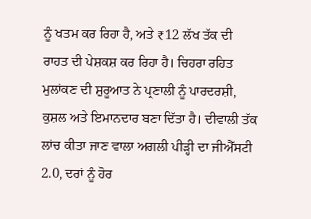ਨੂੰ ਖਤਮ ਕਰ ਰਿਹਾ ਹੈ, ਅਤੇ ₹12 ਲੱਖ ਤੱਕ ਦੀ ਰਾਹਤ ਦੀ ਪੇਸ਼ਕਸ਼ ਕਰ ਰਿਹਾ ਹੈ। ਚਿਹਰਾ ਰਹਿਤ ਮੁਲਾਂਕਣ ਦੀ ਸ਼ੁਰੂਆਤ ਨੇ ਪ੍ਰਣਾਲੀ ਨੂੰ ਪਾਰਦਰਸ਼ੀ, ਕੁਸ਼ਲ ਅਤੇ ਇਮਾਨਦਾਰ ਬਣਾ ਦਿੱਤਾ ਹੈ। ਦੀਵਾਲੀ ਤੱਕ ਲਾਂਚ ਕੀਤਾ ਜਾਣ ਵਾਲਾ ਅਗਲੀ ਪੀੜ੍ਹੀ ਦਾ ਜੀਐੱਸਟੀ 2.0, ਦਰਾਂ ਨੂੰ ਹੋਰ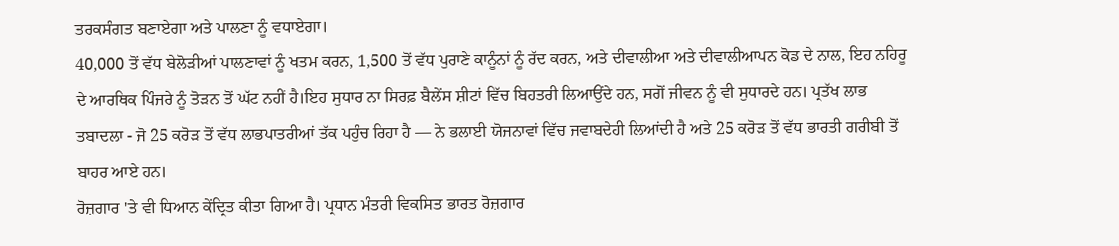ਤਰਕਸੰਗਤ ਬਣਾਏਗਾ ਅਤੇ ਪਾਲਣਾ ਨੂੰ ਵਧਾਏਗਾ।
40,000 ਤੋਂ ਵੱਧ ਬੇਲੋੜੀਆਂ ਪਾਲਣਾਵਾਂ ਨੂੰ ਖਤਮ ਕਰਨ, 1,500 ਤੋਂ ਵੱਧ ਪੁਰਾਣੇ ਕਾਨੂੰਨਾਂ ਨੂੰ ਰੱਦ ਕਰਨ, ਅਤੇ ਦੀਵਾਲੀਆ ਅਤੇ ਦੀਵਾਲੀਆਪਨ ਕੋਡ ਦੇ ਨਾਲ, ਇਹ ਨਹਿਰੂ ਦੇ ਆਰਥਿਕ ਪਿੰਜਰੇ ਨੂੰ ਤੋੜਨ ਤੋਂ ਘੱਟ ਨਹੀਂ ਹੈ।ਇਹ ਸੁਧਾਰ ਨਾ ਸਿਰਫ਼ ਬੈਲੇਂਸ ਸ਼ੀਟਾਂ ਵਿੱਚ ਬਿਹਤਰੀ ਲਿਆਉਂਦੇ ਹਨ, ਸਗੋਂ ਜੀਵਨ ਨੂੰ ਵੀ ਸੁਧਾਰਦੇ ਹਨ। ਪ੍ਰਤੱਖ ਲਾਭ ਤਬਾਦਲਾ - ਜੋ 25 ਕਰੋੜ ਤੋਂ ਵੱਧ ਲਾਭਪਾਤਰੀਆਂ ਤੱਕ ਪਹੁੰਚ ਰਿਹਾ ਹੈ — ਨੇ ਭਲਾਈ ਯੋਜਨਾਵਾਂ ਵਿੱਚ ਜਵਾਬਦੇਹੀ ਲਿਆਂਦੀ ਹੈ ਅਤੇ 25 ਕਰੋੜ ਤੋਂ ਵੱਧ ਭਾਰਤੀ ਗਰੀਬੀ ਤੋਂ ਬਾਹਰ ਆਏ ਹਨ।
ਰੋਜ਼ਗਾਰ 'ਤੇ ਵੀ ਧਿਆਨ ਕੇਂਦ੍ਰਿਤ ਕੀਤਾ ਗਿਆ ਹੈ। ਪ੍ਰਧਾਨ ਮੰਤਰੀ ਵਿਕਸਿਤ ਭਾਰਤ ਰੋਜ਼ਗਾਰ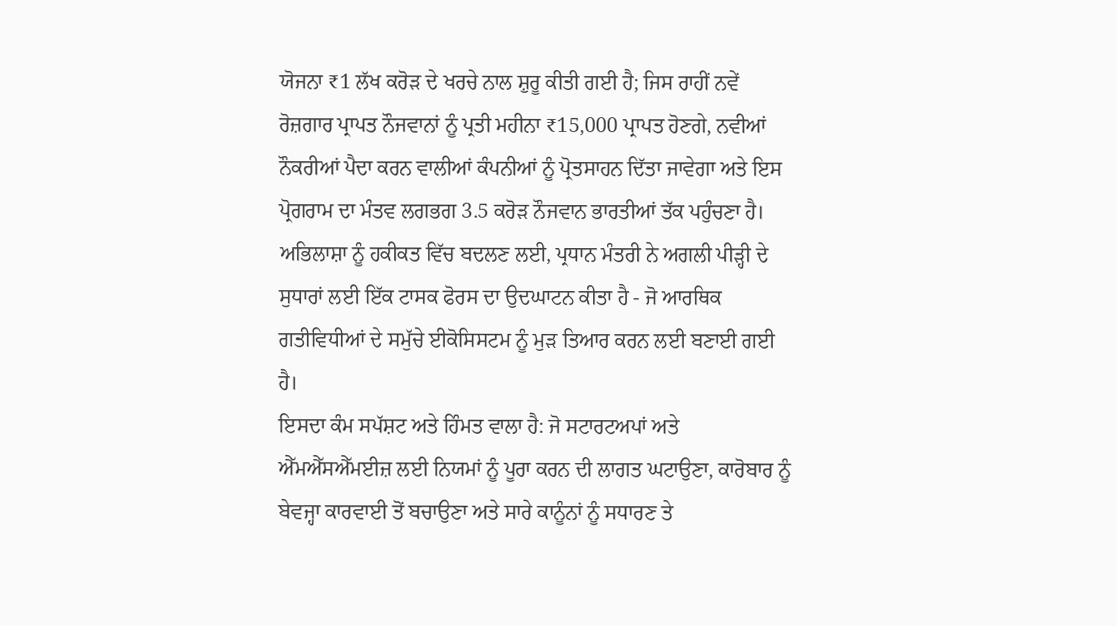ਯੋਜਨਾ ₹1 ਲੱਖ ਕਰੋੜ ਦੇ ਖਰਚੇ ਨਾਲ ਸ਼ੁਰੂ ਕੀਤੀ ਗਈ ਹੈ; ਜਿਸ ਰਾਹੀਂ ਨਵੇਂ ਰੋਜ਼ਗਾਰ ਪ੍ਰਾਪਤ ਨੌਜਵਾਨਾਂ ਨੂੰ ਪ੍ਰਤੀ ਮਹੀਨਾ ₹15,000 ਪ੍ਰਾਪਤ ਹੋਣਗੇ, ਨਵੀਆਂ ਨੌਕਰੀਆਂ ਪੈਦਾ ਕਰਨ ਵਾਲੀਆਂ ਕੰਪਨੀਆਂ ਨੂੰ ਪ੍ਰੋਤਸਾਹਨ ਦਿੱਤਾ ਜਾਵੇਗਾ ਅਤੇ ਇਸ ਪ੍ਰੋਗਰਾਮ ਦਾ ਮੰਤਵ ਲਗਭਗ 3.5 ਕਰੋੜ ਨੌਜਵਾਨ ਭਾਰਤੀਆਂ ਤੱਕ ਪਹੁੰਚਣਾ ਹੈ। ਅਭਿਲਾਸ਼ਾ ਨੂੰ ਹਕੀਕਤ ਵਿੱਚ ਬਦਲਣ ਲਈ, ਪ੍ਰਧਾਨ ਮੰਤਰੀ ਨੇ ਅਗਲੀ ਪੀੜ੍ਹੀ ਦੇ ਸੁਧਾਰਾਂ ਲਈ ਇੱਕ ਟਾਸਕ ਫੋਰਸ ਦਾ ਉਦਘਾਟਨ ਕੀਤਾ ਹੈ - ਜੋ ਆਰਥਿਕ ਗਤੀਵਿਧੀਆਂ ਦੇ ਸਮੁੱਚੇ ਈਕੋਸਿਸਟਮ ਨੂੰ ਮੁੜ ਤਿਆਰ ਕਰਨ ਲਈ ਬਣਾਈ ਗਈ ਹੈ।
ਇਸਦਾ ਕੰਮ ਸਪੱਸ਼ਟ ਅਤੇ ਹਿੰਮਤ ਵਾਲਾ ਹੈ: ਜੋ ਸਟਾਰਟਅਪਾਂ ਅਤੇ ਐੱਮਐੱਸਐੱਮਈਜ਼ ਲਈ ਨਿਯਮਾਂ ਨੂੰ ਪੂਰਾ ਕਰਨ ਦੀ ਲਾਗਤ ਘਟਾਉਣਾ, ਕਾਰੋਬਾਰ ਨੂੰ ਬੇਵਜ੍ਹਾ ਕਾਰਵਾਈ ਤੋਂ ਬਚਾਉਣਾ ਅਤੇ ਸਾਰੇ ਕਾਨੂੰਨਾਂ ਨੂੰ ਸਧਾਰਣ ਤੇ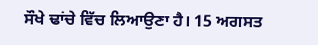ਸੌਖੇ ਢਾਂਚੇ ਵਿੱਚ ਲਿਆਉਣਾ ਹੈ। 15 ਅਗਸਤ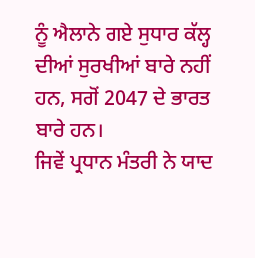ਨੂੰ ਐਲਾਨੇ ਗਏ ਸੁਧਾਰ ਕੱਲ੍ਹ ਦੀਆਂ ਸੁਰਖੀਆਂ ਬਾਰੇ ਨਹੀਂ ਹਨ, ਸਗੋਂ 2047 ਦੇ ਭਾਰਤ ਬਾਰੇ ਹਨ।
ਜਿਵੇਂ ਪ੍ਰਧਾਨ ਮੰਤਰੀ ਨੇ ਯਾਦ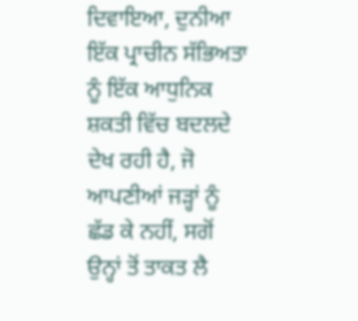ਦਿਵਾਇਆ, ਦੁਨੀਆ ਇੱਕ ਪ੍ਰਾਚੀਨ ਸੱਭਿਅਤਾ ਨੂੰ ਇੱਕ ਆਧੁਨਿਕ ਸ਼ਕਤੀ ਵਿੱਚ ਬਦਲਦੇ ਦੇਖ ਰਹੀ ਹੈ, ਜੋ ਆਪਣੀਆਂ ਜੜ੍ਹਾਂ ਨੂੰ ਛੱਡ ਕੇ ਨਹੀਂ, ਸਗੋਂ ਉਨ੍ਹਾਂ ਤੋਂ ਤਾਕਤ ਲੈ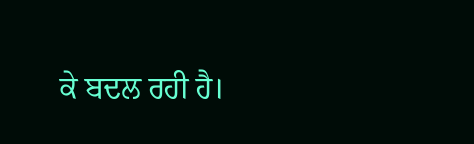ਕੇ ਬਦਲ ਰਹੀ ਹੈ।